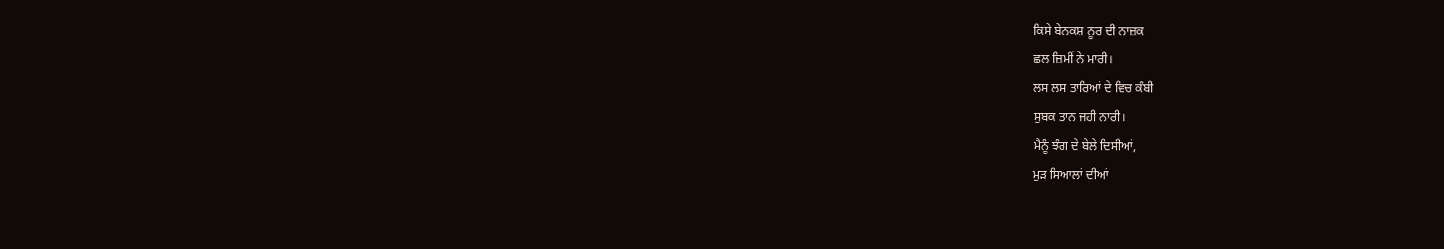ਕਿਸੇ ਬੇਨਕਸ਼ ਨੂਰ ਦੀ ਨਾਜ਼ਕ
ਛਲ ਜ਼ਿਮੀਂ ਨੇ ਮਾਰੀ।
ਲਸ ਲਸ ਤਾਰਿਆਂ ਦੇ ਵਿਚ ਕੰਬੀ
ਸੁਬਕ ਤਾਨ ਜਹੀ ਨਾਰੀ।
ਮੈਨੂੰ ਝੰਗ ਦੇ ਬੇਲੇ ਦਿਸੀਆਂ,
ਮੁੜ ਸਿਆਲਾਂ ਦੀਆਂ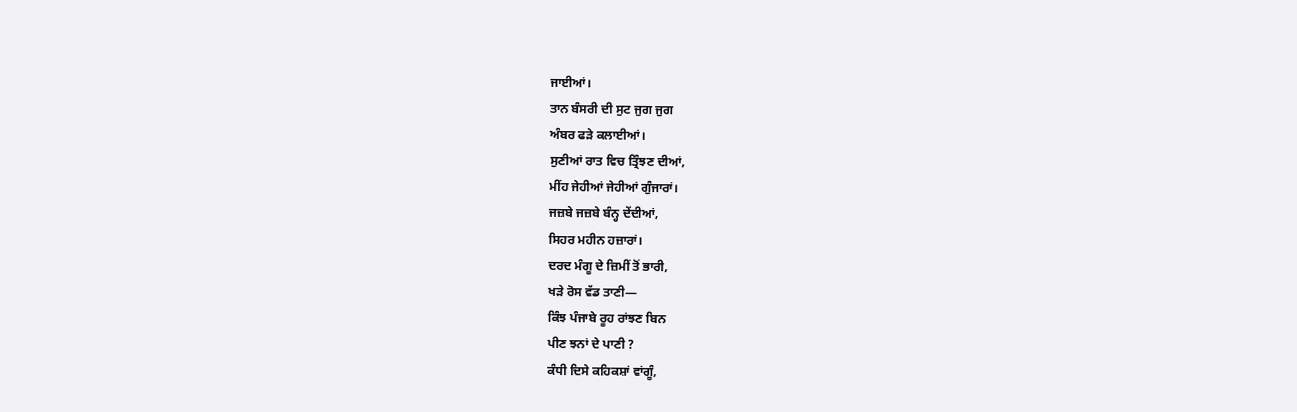ਜਾਈਆਂ।
ਤਾਨ ਬੰਸਰੀ ਦੀ ਸੁਟ ਜੁਗ ਜੁਗ
ਅੰਬਰ ਫੜੇ ਕਲਾਈਆਂ।
ਸੁਣੀਆਂ ਰਾਤ ਵਿਚ ਤ੍ਰਿੰਝਣ ਦੀਆਂ,
ਮੀਂਹ ਜੇਹੀਆਂ ਜੇਹੀਆਂ ਗੁੰਜਾਰਾਂ।
ਜਜ਼ਬੇ ਜਜ਼ਬੇ ਬੰਨ੍ਹ ਦੇਂਦੀਆਂ,
ਸਿਹਰ ਮਹੀਨ ਹਜ਼ਾਰਾਂ।
ਦਰਦ ਮੰਗੂ ਦੇ ਜ਼ਿਮੀਂ ਤੋਂ ਭਾਰੀ,
ਖੜੇ ਰੋਸ ਵੱਡ ਤਾਣੀ—
ਕਿੰਝ ਪੰਜਾਬੇ ਰੂਹ ਰਾਂਝਣ ਬਿਨ
ਪੀਣ ਝਨਾਂ ਦੇ ਪਾਣੀ ?
ਕੰਧੀ ਦਿਸੇ ਕਹਿਕਸ਼ਾਂ ਵਾਂਗੂੰ,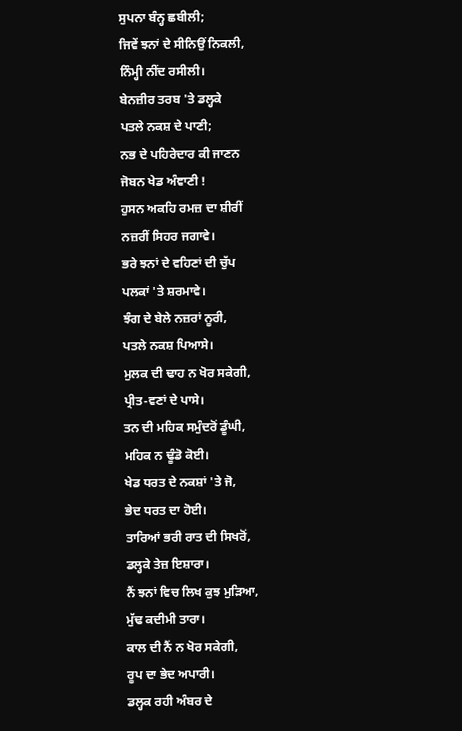ਸੁਪਨਾ ਬੰਨ੍ਹ ਛਬੀਲੀ;
ਜਿਵੇਂ ਝਨਾਂ ਦੇ ਸੀਨਿਉਂ ਨਿਕਲੀ,
ਨਿੰਮ੍ਹੀ ਨੀਂਦ ਰਸੀਲੀ।
ਬੇਨਜ਼ੀਰ ਤਰਬ 'ਤੇ ਡਲ੍ਹਕੇ
ਪਤਲੇ ਨਕਸ਼ ਦੇ ਪਾਣੀ;
ਨਭ ਦੇ ਪਹਿਰੇਦਾਰ ਕੀ ਜਾਣਨ
ਜੋਬਨ ਖੇਡ ਅੰਞਾਣੀ !
ਹੁਸਨ ਅਕਹਿ ਰਮਜ਼ ਦਾ ਸ਼ੀਰੀਂ
ਨਜ਼ਰੀਂ ਸਿਹਰ ਜਗਾਵੇ।
ਭਰੇ ਝਨਾਂ ਦੇ ਵਹਿਣਾਂ ਦੀ ਚੁੱਪ
ਪਲਕਾਂ 'ਤੇ ਸ਼ਰਮਾਵੇ।
ਝੰਗ ਦੇ ਬੇਲੇ ਨਜ਼ਰਾਂ ਨੂਰੀ,
ਪਤਲੇ ਨਕਸ਼ ਪਿਆਸੇ।
ਮੁਲਕ ਦੀ ਢਾਹ ਨ ਖੋਰ ਸਕੇਗੀ,
ਪ੍ਰੀਤ-ਵਣਾਂ ਦੇ ਪਾਸੇ।
ਤਨ ਦੀ ਮਹਿਕ ਸਮੁੰਦਰੋਂ ਡੂੰਘੀ,
ਮਹਿਕ ਨ ਢੂੰਡੋ ਕੋਈ।
ਖੇਡ ਧਰਤ ਦੇ ਨਕਸ਼ਾਂ 'ਤੇ ਜੋ,
ਭੇਦ ਧਰਤ ਦਾ ਹੋਈ।
ਤਾਰਿਆਂ ਭਰੀ ਰਾਤ ਦੀ ਸਿਖਰੋਂ,
ਡਲ੍ਹਕੇ ਤੇਜ਼ ਇਸ਼ਾਰਾ।
ਨੈਂ ਝਨਾਂ ਵਿਚ ਲਿਖ ਕੁਝ ਮੁੜਿਆ,
ਮੁੱਢ ਕਦੀਮੀ ਤਾਰਾ।
ਕਾਲ ਦੀ ਨੈਂ ਨ ਖੋਰ ਸਕੇਗੀ,
ਰੂਪ ਦਾ ਭੇਦ ਅਪਾਰੀ।
ਡਲ੍ਹਕ ਰਹੀ ਅੰਬਰ ਦੇ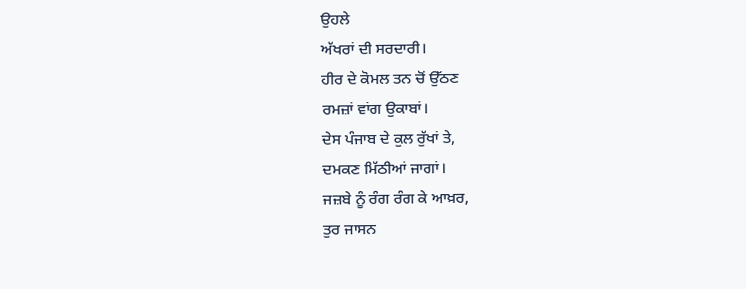ਉਹਲੇ
ਅੱਖਰਾਂ ਦੀ ਸਰਦਾਰੀ।
ਹੀਰ ਦੇ ਕੋਮਲ ਤਨ ਚੋਂ ਉੱਠਣ
ਰਮਜ਼ਾਂ ਵਾਂਗ ਉਕਾਬਾਂ।
ਦੇਸ ਪੰਜਾਬ ਦੇ ਕੁਲ ਰੁੱਖਾਂ ਤੇ,
ਦਮਕਣ ਮਿੱਠੀਆਂ ਜਾਗਾਂ।
ਜਜ਼ਬੇ ਨੂੰ ਰੰਗ ਰੰਗ ਕੇ ਆਖ਼ਰ,
ਤੁਰ ਜਾਸਨ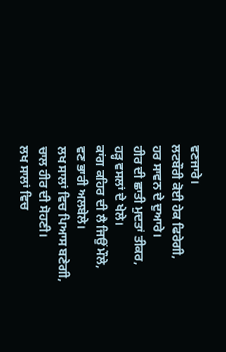ਵਣਜਾਰੇ।
ਲਟਬੌਰੀ ਕੋਈ ਹੇਕ ਫਿਰੇਗੀ,
ਹਰ ਸਾਵਨ ਦੇ ਦੁਆਰੇ।
ਹੀਰ ਦੀ ਛਾਤੀ ਮੁਦਤਾਂ ਤੀਕਰ,
ਹੜ੍ਹ ਵਸਲਾਂ ਦੇ ਖੇਲੇ।
ਕਾਂਗ ਕਹਿਰ ਦੀ ਲੈ ਜਿਉਂ ਮੌਲੇ,
ਵਣ ਭਾਰੀ ਅਲਬੇਲੇ।
ਲਖ ਸਾਲਾਂ ਵਿਚ ਪਿਆਸ ਬਣੇਗੀ,
ਚਾਲ ਹੀਰ ਦੀ ਸੋਹਣੀ।
ਲਖ ਸਾਲਾਂ ਵਿਚ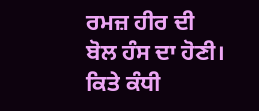ਰਮਜ਼ ਹੀਰ ਦੀ
ਬੋਲ ਹੰਸ ਦਾ ਹੋਣੀ।
ਕਿਤੇ ਕੰਧੀ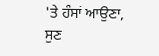'ਤੇ ਹੰਸਾਂ ਆਉਣਾ,
ਸੁਣ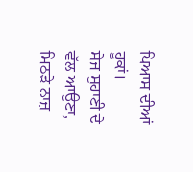ਪਿਆਸ ਦੀਆਂ ਹੂਕਾਂ।
ਸੇਜ ਸੁਹਾਣੀ ਦੇ ਵੱਲ ਆਉਣਾ,
ਮਿਠੜੇ ਨਾਜ਼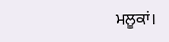ਮਲੂਕਾਂ।